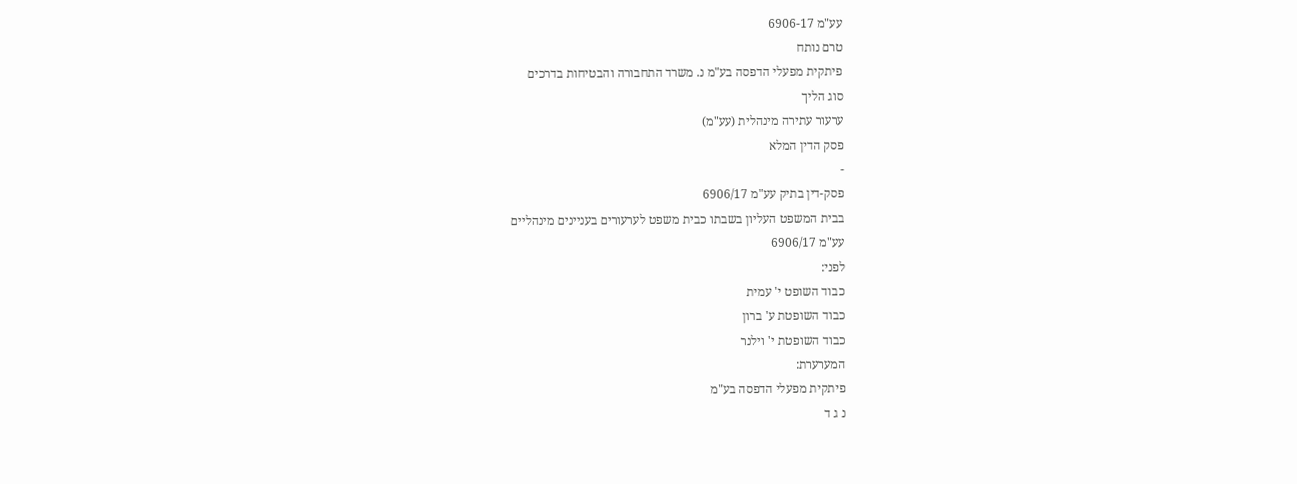עע"מ 6906-17
טרם נותח
פיתקית מפעלי הדפסה בע"מ נ. משרד התחבורה והבטיחות בדרכים
סוג הליך
ערעור עתירה מינהלית (עע"מ)
פסק הדין המלא
-
פסק-דין בתיק עע"מ 6906/17
בבית המשפט העליון בשבתו כבית משפט לערעורים בעניינים מינהליים
עע"מ 6906/17
לפני:
כבוד השופט י' עמית
כבוד השופטת ע' ברון
כבוד השופטת י' וילנר
המערערת:
פיתקית מפעלי הדפסה בע"מ
נ ג ד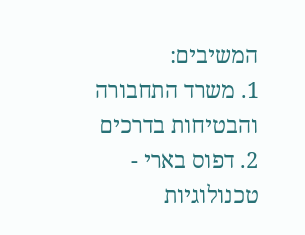המשיבים:
1. משרד התחבורה והבטיחות בדרכים
2. דפוס בארי - טכנולוגיות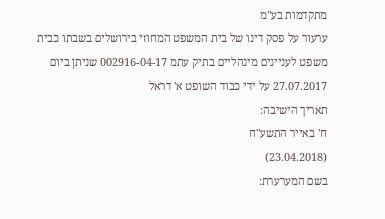מתקדמות בע"מ
ערעור על פסק דינו של בית המשפט המחוזי בירושלים בשבתו כבית משפט לעניינים מינהליים בתיק עתמ 002916-04-17 שניתן ביום 27.07.2017 על ידי כבוד השופט א' דראל
תאריך הישיבה:
ח' באייר התשע"ח
(23.04.2018)
בשם המערערת: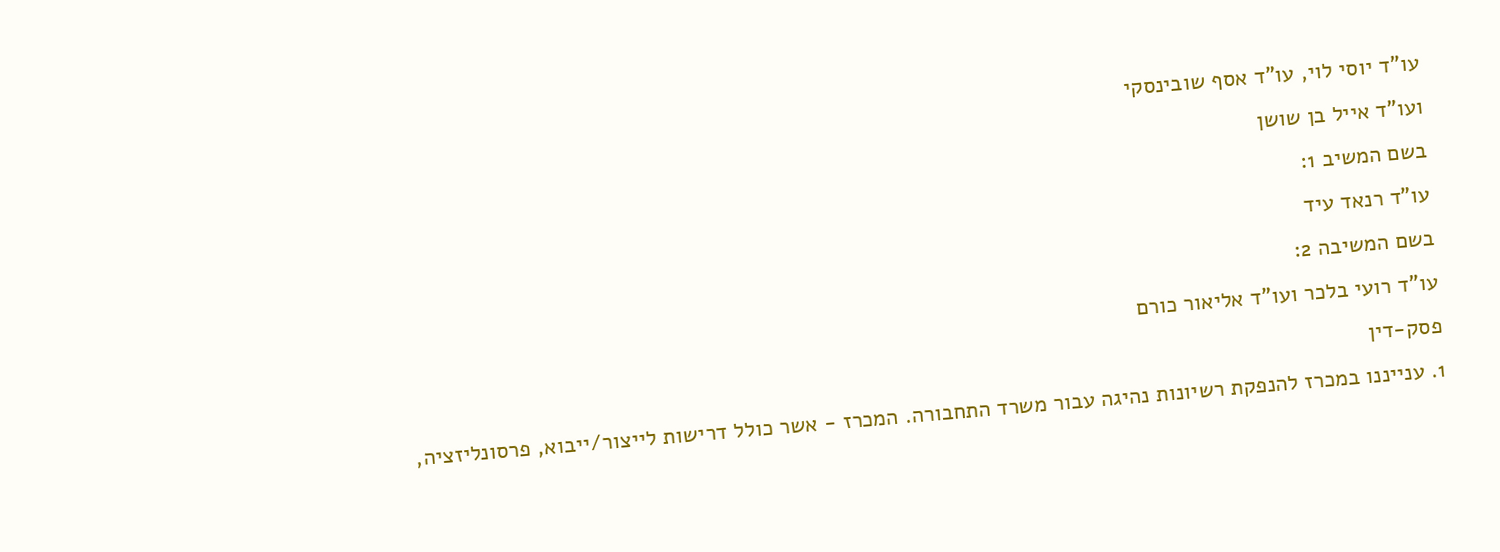עו"ד יוסי לוי, עו"ד אסף שובינסקי
ועו"ד אייל בן שושן
בשם המשיב 1:
עו"ד רנאד עיד
בשם המשיבה 2:
עו"ד רועי בלכר ועו"ד אליאור כורם
פסק-דין
1. ענייננו במכרז להנפקת רשיונות נהיגה עבור משרד התחבורה. המכרז - אשר כולל דרישות לייצור/ייבוא, פרסונליזציה,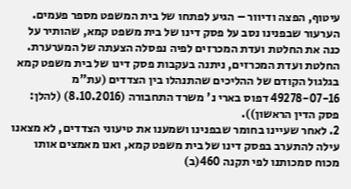עיטוף, הפצה ודיוור – הגיע לפתחו של בית המשפט מספר פעמים. הערעור שבפנינו נסב על פסק דינו של בית משפט קמא, שהותיר על כנה את החלטת ועדת המכרזים לפיה נפסלה הצעתה של המערערת. החלטת ועדת המכרזים, ניתנה בעקבות פסק דינו של בית משפט קמא בגלגול הקודם של ההליכים שהתנהלו בין הצדדים (עת"מ 49278-07-16 דפוס בארי נ' משרד התחבורה (8.10.2016) (להלן: פסק הדין הראשון)).
2. לאחר שעיינו בחומר שבפנינו ושמענו את טיעוני הצדדים, לא מצאנו עילה להתערב בפסק דינו של בית משפט קמא, ואנו מאמצים אותו מכוח סמכותנו לפי תקנה 460(ב)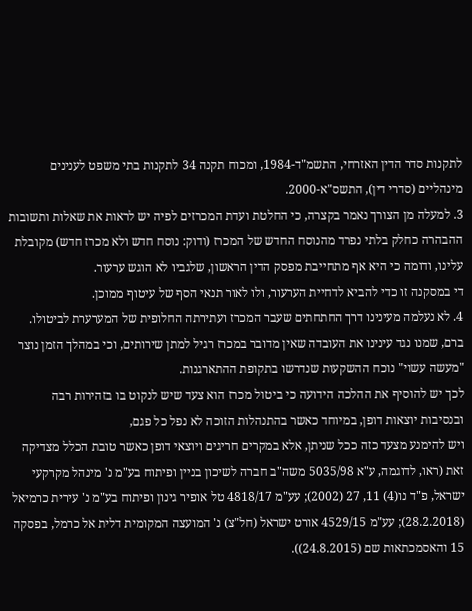לתקנות סדר הדין האזרחי, התשמ"ד-1984, ומכוח תקנה 34 לתקנות בתי משפט לענינים מינהליים (סדרי דין), התשס"א-2000.
3. למעלה מן הצורך נאמר בקצרה, כי החלטת ועדת המכרזים לפיה יש לראות את שאלות ותשובות ההבהרה כחלק בלתי נפרד מהנוסח החדש של המכרז (ודוק: נוסח חדש ולא מכרז חדש) מקובלת עלינו, ודומה כי היא אף מתחייבת מפסק הדין הראשון, שלגביו לא הוגש ערעור.
די במסקנה זו כדי להביא לדחיית הערעור, ולו לאור תנאי הסף של עיטוף ממוכן.
4. לא נעלמה מעינינו דרך החתחתים שעבר המכרז ועתירתה החלופית של המערערת לביטולו. ברם, שמנו נגד עינינו את העובדה שאין מדובר במכרז רגיל למתן שירותים, וכי במהלך הזמן נוצר "מעשה עשוי" נוכח ההשקעות שנדרשו בתקופת ההתארגנות.
לכך יש להוסיף את ההלכה הידועה כי ביטול מכרז הוא צעד שיש לנקוט בו בזהירות רבה ובנסיבות יוצאות דופן, במיוחד כאשר בהתנהלות הזוכה לא נפל כל פגם,
ויש להימנע מצעד כזה ככל שניתן, אלא במקרים חריגים ויוצאי דופן כאשר טובת הכלל מצדיקה זאת (ראו, לדוגמה, ע"א 5035/98 משה"ב חברה לשיכון בניין ופיתוח בע"מ נ' מינהל מקרקעי ישראל, פ"ד נו(4) 11, 27 (2002); עע"מ 4818/17 טל אופיר גינון ופיתוח בע"מ נ' עירית כרמיאל (28.2.2018); עע"מ 4529/15 אורט ישראל (חל"צ) נ' המועצה המקומית דלית אל כרמל, בפסקה 15 והאסמכתאות שם (24.8.2015)).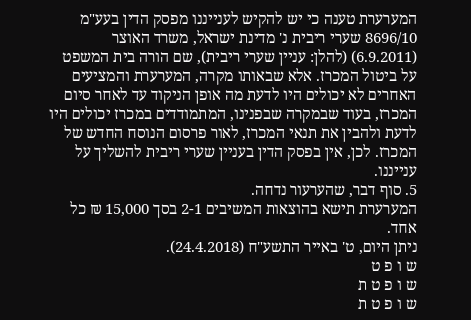המערערת טענה כי יש להקיש לענייננו מפסק הדין בעע"מ 8696/10 שערי ריבית נ' מדינת ישראל, משרד האוצר (6.9.2011) (להלן: עניין שערי ריבית), שם הורה בית המשפט על ביטול המכרז. אלא שבאותו מקרה, המערערת והמציעים האחרים לא יכולים היו לדעת מה אופן הניקוד עד לאחר סיום המכרז, בעוד שבמקרה שבפנינו, המתמודדים במכרז יכולים היו לדעת ולהבין את תנאי המכרז, לאור פרסום הנוסח החדש של המכרז. לכן, אין בפסק הדין בעניין שערי ריבית להשליך על ענייננו.
5. סוף דבר, שהערעור נדחה.
המערערת תישא בהוצאות המשיבים 2-1 בסך 15,000 ₪ כל אחד.
ניתן היום, ט' באייר התשע"ח (24.4.2018).
ש ו פ ט
ש ו פ ט ת
ש ו פ ט ת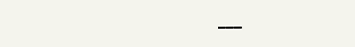___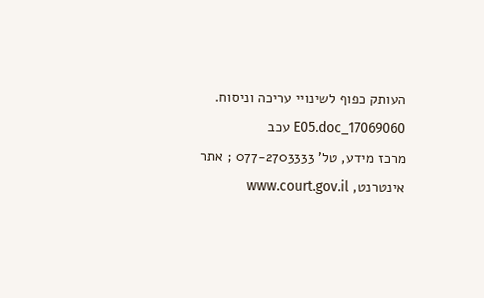העותק כפוף לשינויי עריכה וניסוח. 17069060_E05.doc עכב
מרכז מידע, טל' 077-2703333 ; אתר אינטרנט, www.court.gov.il